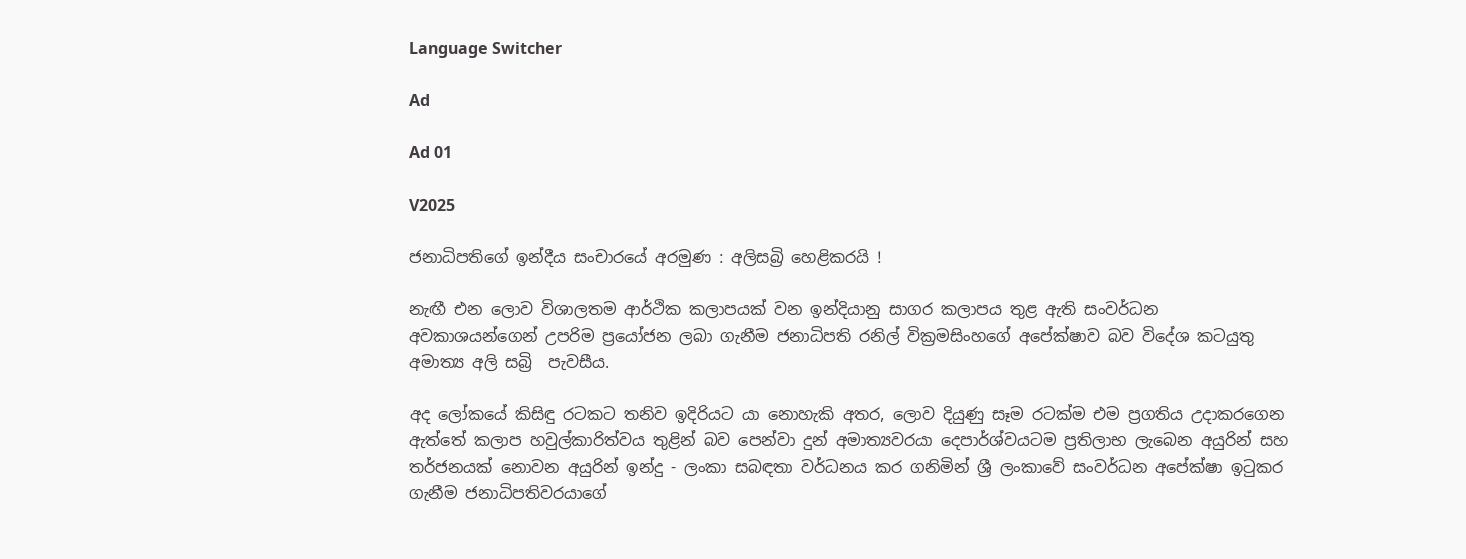Language Switcher

Ad

Ad 01

V2025

ජනාධිපතිගේ ඉන්දීය සංචාරයේ අරමුණ : අලිසබ්‍රි හෙළිකරයි !

නැඟී එන ලොව විශාලතම ආර්ථික කලාපයක් වන ඉන්දියානු සාගර කලාපය තුළ ඇති සංවර්ධන අවකාශයන්ගෙන් උපරිම ප්‍රයෝජන ලබා ගැනීම ජනාධිපති රනිල් වික්‍රමසිංහගේ අපේක්ෂාව බව විදේශ කටයුතු අමාත්‍ය අලි සබ්‍රි  පැවසීය.

අද ලෝකයේ කිසිඳු රටකට තනිව ඉදිරියට යා නොහැකි අතර, ලොව දියුණු සෑම රටක්ම එම ප්‍රගතිය උදාකරගෙන ඇත්තේ කලාප හවුල්කාරිත්වය තුළින් බව පෙන්වා දුන් අමාත්‍යවරයා දෙපාර්ශ්වයටම ප්‍රතිලාභ ලැබෙන අයුරින් සහ තර්ජනයක් නොවන අයුරින් ඉන්දු - ලංකා සබඳතා වර්ධනය කර ගනිමින් ශ්‍රී ලංකාවේ සංවර්ධන අපේක්ෂා ඉටුකර ගැනීම ජනාධිපතිවරයාගේ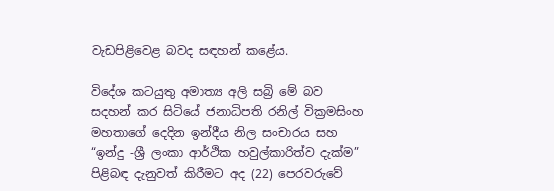වැඩපිළිවෙළ බවද සඳහන් කළේය.

විදේශ කටයුතු අමාත්‍ය අලි සබ්‍රි මේ බව සදහන් කර සිටියේ ජනාධිපති රනිල් වික්‍රමසිංහ මහතාගේ දෙදින ඉන්දීය නිල සංචාරය සහ “ඉන්දු -ශ්‍රී ලංකා ආර්ථික හවුල්කාරිත්ව දැක්ම” පිළිබඳ දැනුවත් කිරීමට අද (22) පෙරවරුවේ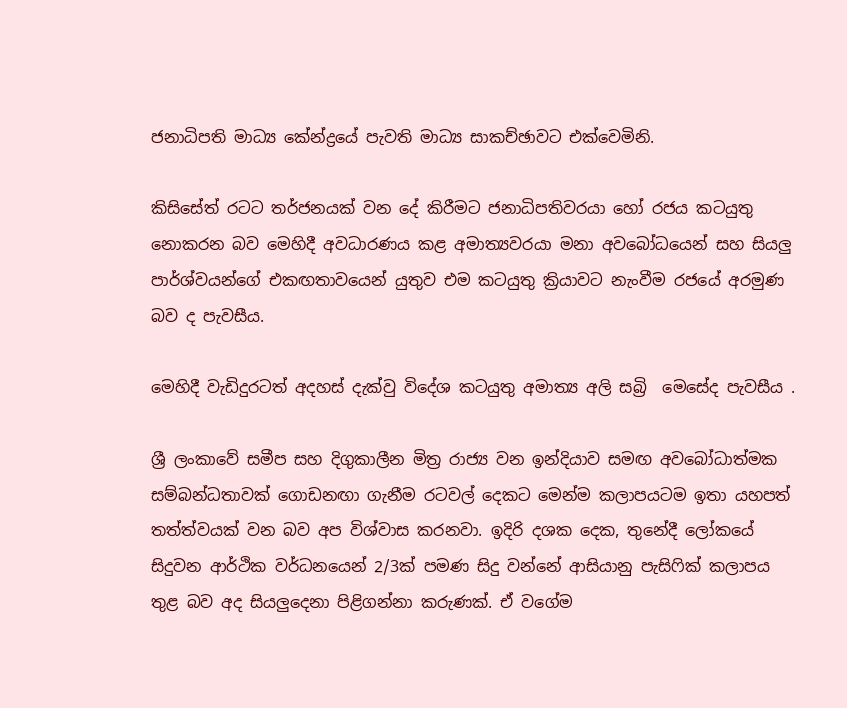ජනාධිපති මාධ්‍ය කේන්ද්‍රයේ පැවති මාධ්‍ය සාකච්ඡාවට එක්වෙමිනි.

කිසිසේත් රටට තර්ජනයක් වන දේ කිරීමට ජනාධිපතිවරයා හෝ රජය කටයුතු නොකරන බව මෙහිදී අවධාරණය කළ අමාත්‍යවරයා මනා අවබෝධයෙන් සහ සියලු පාර්ශ්වයන්ගේ එකඟතාවයෙන් යුතුව එම කටයුතු ක්‍රියාවට නැංවීම රජයේ අරමුණ බව ද පැවසීය.

මෙහිදී වැඩිදුරටත් අදහස් දැක්වු විදේශ කටයුතු අමාත්‍ය අලි සබ්‍රි  මෙසේද පැවසීය .

ශ්‍රී ලංකාවේ සමීප සහ දිගුකාලීන මිත්‍ර රාජ්‍ය වන ඉන්දියාව සමඟ අවබෝධාත්මක සම්බන්ධතාවක් ගොඩනඟා ගැනීම රටවල් දෙකට මෙන්ම කලාපයටම ඉතා යහපත් තත්ත්වයක් වන බව අප විශ්වාස කරනවා. ඉදිරි දශක දෙක, තුනේදී ලෝකයේ සිදුවන ආර්ථික වර්ධනයෙන් 2/3ක් පමණ සිදු වන්නේ ආසියානු පැසිෆික් කලාපය තුළ බව අද සියලුදෙනා පිළිගන්නා කරුණක්. ඒ වගේම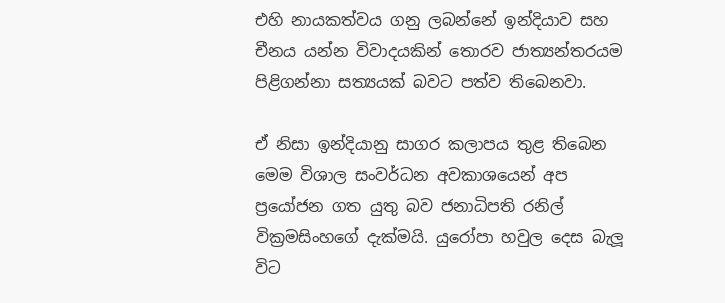එහි නායකත්වය ගනු ලබන්නේ ඉන්දියාව සහ චීනය යන්න විවාදයකින් තොරව ජාත්‍යන්තරයම පිළිගන්නා සත්‍යයක් බවට පත්ව තිබෙනවා.

ඒ නිසා ඉන්දියානු සාගර කලාපය තුළ තිබෙන මෙම විශාල සංවර්ධන අවකාශයෙන් අප ප්‍රයෝජන ගත යුතු බව ජනාධිපති රනිල් වික්‍රමසිංහගේ දැක්මයි. යුරෝපා හවුල දෙස බැලූ විට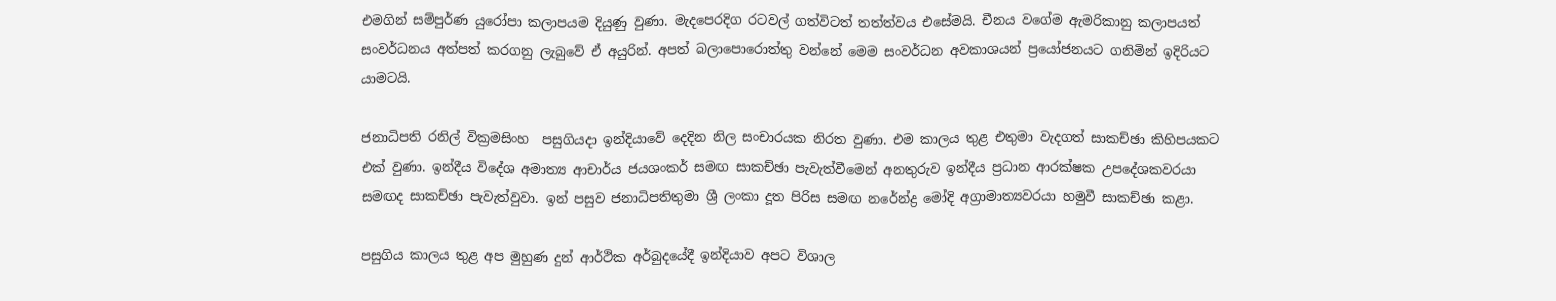එමගින් සම්පුර්ණ යුරෝපා කලාපයම දියුණු වුණා. මැදපෙරදිග රටවල් ගත්විටත් තත්ත්වය එසේමයි. චීනය වගේම ඇමරිකානු කලාපයත් සංවර්ධනය අත්පත් කරගනු ලැබුවේ ඒ අයුරින්. අපත් බලාපොරොත්තු වන්නේ මෙම සංවර්ධන අවකාශයන් ප්‍රයෝජනයට ගනිමින් ඉදිරියට යාමටයි.

ජනාධිපති රනිල් වික්‍රමසිංහ  පසුගියදා ඉන්දියාවේ දෙදින නිල සංචාරයක නිරත වුණා. එම කාලය තුළ එතුමා වැදගත් සාකච්ඡා කිහිපයකට එක් වුණා. ඉන්දීය විදේශ අමාත්‍ය ආචාර්ය ජයශංකර් සමඟ සාකච්ඡා පැවැත්වීමෙන් අනතුරුව ඉන්දීය ප්‍රධාන ආරක්ෂක උපදේශකවරයා සමඟද සාකච්ඡා පැවැත්වුවා. ඉන් පසුව ජනාධිපතිතුමා ශ්‍රී ලංකා දූත පිරිස සමඟ නරේන්ද්‍ර මෝදි අග්‍රාමාත්‍යවරයා හමුවී සාකච්ඡා කළා.

පසුගිය කාලය තුළ අප මුහුණ දුන් ආර්ථික අර්බුදයේදී ඉන්දියාව අපට විශාල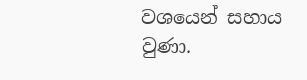වශයෙන් සහාය වුණා.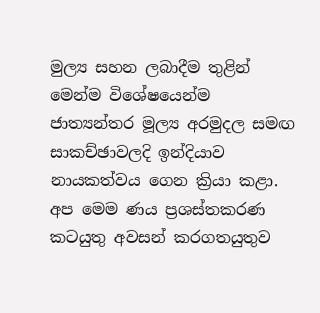මුල්‍ය සහන ලබාදීම තුළින් මෙන්ම විශේෂයෙන්ම ජාත්‍යන්තර මූල්‍ය අරමුදල සමඟ සාකච්ඡාවලදි ඉන්දියාව නායකත්වය ගෙන ක්‍රියා කළා. අප මෙම ණය ප්‍රශස්තකරණ කටයුතු අවසන් කරගතයුතුව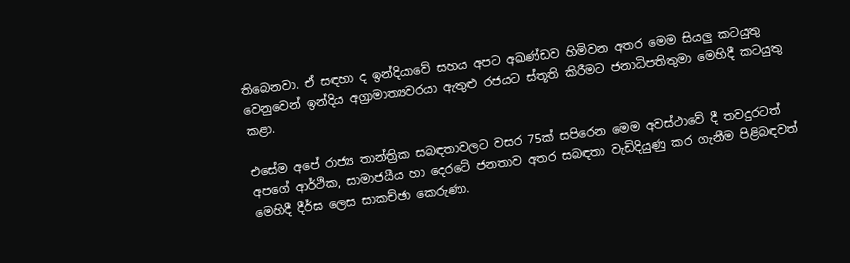තිබෙනවා. ඒ සඳහා ද ඉන්දියාවේ සහය අපට අඛණ්ඩව හිමිවන අතර මෙම සියලු කටයුතු වෙනුවෙන් ඉන්දිය අග්‍රාමාත්‍යවරයා ඇතුළු රජයට ස්තූති කිරීමට ජනාධිපතිතුමා මෙහිදී කටයුතු කළා.

එසේම අපේ රාජ්‍ය තාන්ත්‍රික සබඳතාවලට වසර 75ක් සපිරෙන මෙම අවස්ථාවේ දී තවදුරටත් අපගේ ආර්ථික, සාමාජයීය හා දෙරටේ ජනතාව අතර සබඳතා වැඩිදියුණු කර ගැනීම පිළිබඳවත් මෙහිදී දීර්ඝ ලෙස සාකච්ඡා කෙරුණා.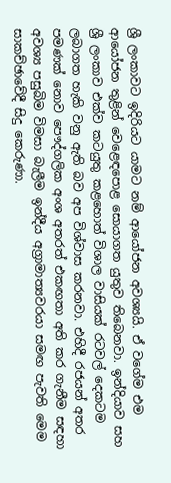ශ්‍රී ලංකාවට ඉදිරියට යාමට නම් ආයෝජන අවශ්‍යයි. ඒ වගේම එම ආයෝජන තුළින් වෙළෙඳපොළ සොයාගත යුතුව තිබෙනවා. ඉන්දියාව සහ ශ්‍රී ලංකාව එක්ව කටයුතු කළහොත් විශාල වාසියක් රටවල් දෙකටම ලබාගත හැකි වනු ඇති බව අප විශ්වාස කරනවා. එහිදී රජයන් අතර පමණක් නොව පෞද්ගලික අංශ අතරත් එකඟතා අති කර ගැනීම සඳහා අවශ්‍ය පසුබිම විමසා බැලීම ඉන්දීය අග්‍රාමාත්‍යවරයා සමඟ පැවති මෙම සාකච්ඡාවේදී සිදු කෙරුණා.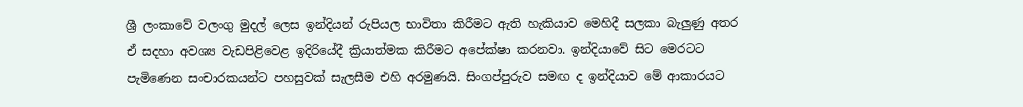ශ්‍රී ලංකාවේ වලංගු මුදල් ලෙස ඉන්දියන් රුපියල භාවිතා කිරීමට ඇති හැකියාව මෙහිදී සලකා බැලුණු අතර ඒ සදහා අවශ්‍ය වැඩපිළිවෙළ ඉදිරියේදී ක්‍රියාත්මක කිරීමට අපේක්ෂා කරනවා. ඉන්දියාවේ සිට මෙරටට පැමිණෙන සංචාරකයන්ට පහසුවක් සැලසීම එහි අරමුණයි. සිංගප්පුරුව සමඟ ද ඉන්දියාව මේ ආකාරයට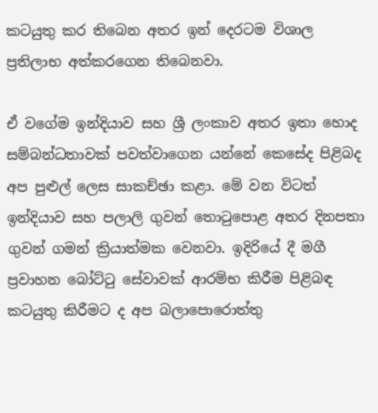කටයුතු කර තිබෙන අතර ඉන් දෙරටම විශාල ප්‍රතිලාභ අත්කරගෙන තිබෙනවා.

ඒ වගේම ඉන්දියාව සහ ශ්‍රී ලංකාව අතර ඉතා හොද සම්බන්ධතාවක් පවත්වාගෙන යන්නේ කෙසේද පිළිබද අප පුළුල් ලෙස සාකච්ඡා කළා. මේ වන විටත් ඉන්දියාව සහ පලාලි ගුවන් තොටුපොළ අතර දිනපතා ගුවන් ගමන් ක්‍රියාත්මක වෙනවා. ඉදිරියේ දී මගී ප්‍රවාහන බෝට්ටු සේවාවක් ආරම්භ කිරීම පිළිබඳ කටයුතු කිරීමට ද අප බලාපොරොත්තු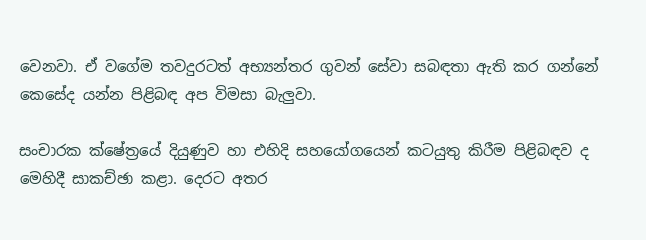වෙනවා. ඒ වගේම තවදුරටත් අභ්‍යන්තර ගුවන් සේවා සබඳතා ඇති කර ගන්නේ කෙසේද යන්න පිළිබඳ අප විමසා බැලුවා.

සංචාරක ක්ෂේත්‍රයේ දියුණුව හා එහිදි සහයෝගයෙන් කටයුතු කිරීම පිළිබඳව ද මෙහිදී සාකච්ඡා කළා. දෙරට අතර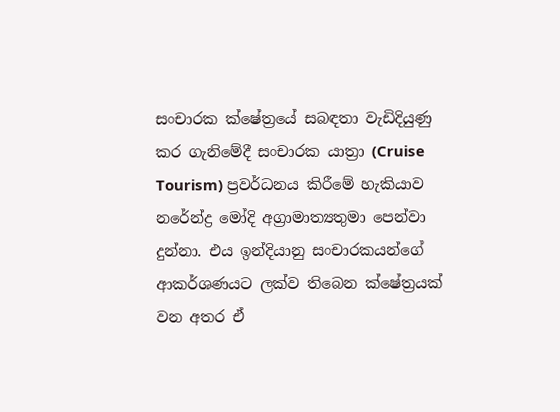සංචාරක ක්ෂේත්‍රයේ සබඳතා වැඩිදියුණු කර ගැනිමේදී සංචාරක යාත්‍රා (Cruise Tourism) ප්‍රවර්ධනය කිරීමේ හැකියාව නරේන්ද්‍ර මෝදි අග්‍රාමාත්‍යතුමා පෙන්වා දුන්නා. එය ඉන්දියානු සංචාරකයන්ගේ ආකර්ශණයට ලක්ව තිබෙන ක්ෂේත්‍රයක් වන අතර ඒ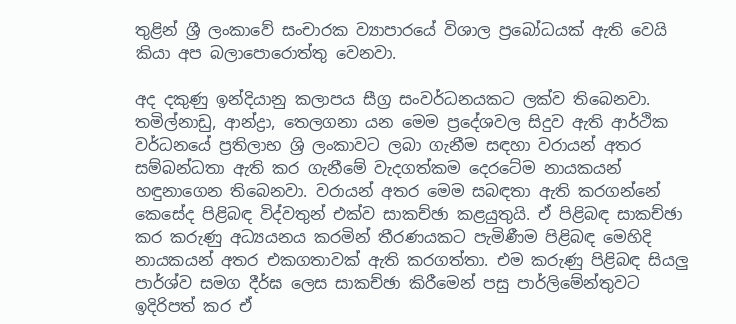තුළින් ශ්‍රී ලංකාවේ සංචාරක ව්‍යාපාරයේ විශාල ප්‍රබෝධයක් ඇති වෙයි කියා අප බලාපොරොත්තු වෙනවා.

අද දකුණු ඉන්දියානු කලාපය සීග්‍ර සංවර්ධනයකට ලක්ව තිබෙනවා. තමිල්නාඩු, ආන්ද්‍රා, තෙලගනා යන මෙම ප්‍රදේශවල සිදුව ඇති ආර්ථික වර්ධනයේ ප්‍රතිලාභ ශ්‍රි ලංකාවට ලබා ගැනීම සඳහා වරායන් අතර සම්බන්ධතා ඇති කර ගැනීමේ වැදගත්කම දෙරටේම නායකයන් හඳුනාගෙන තිබෙනවා. වරායන් අතර මෙම සබඳතා ඇති කරගන්නේ කෙසේද පිළිබඳ විද්වතුන් එක්ව සාකච්ඡා කළයුතුයි. ඒ පිළිබඳ සාකච්ඡා කර කරුණු අධ්‍යයනය කරමින් තීරණයකට පැමිණීම පිළිබඳ මෙහිදි නායකයන් අතර එකගතාවක් ඇති කරගත්තා. එම කරුණු පිළිබඳ සියලු පාර්ශ්ව සමග දීර්ඝ ලෙස සාකච්ඡා කිරීමෙන් පසු පාර්ලිමේන්තුවට ඉදිරිපත් කර ඒ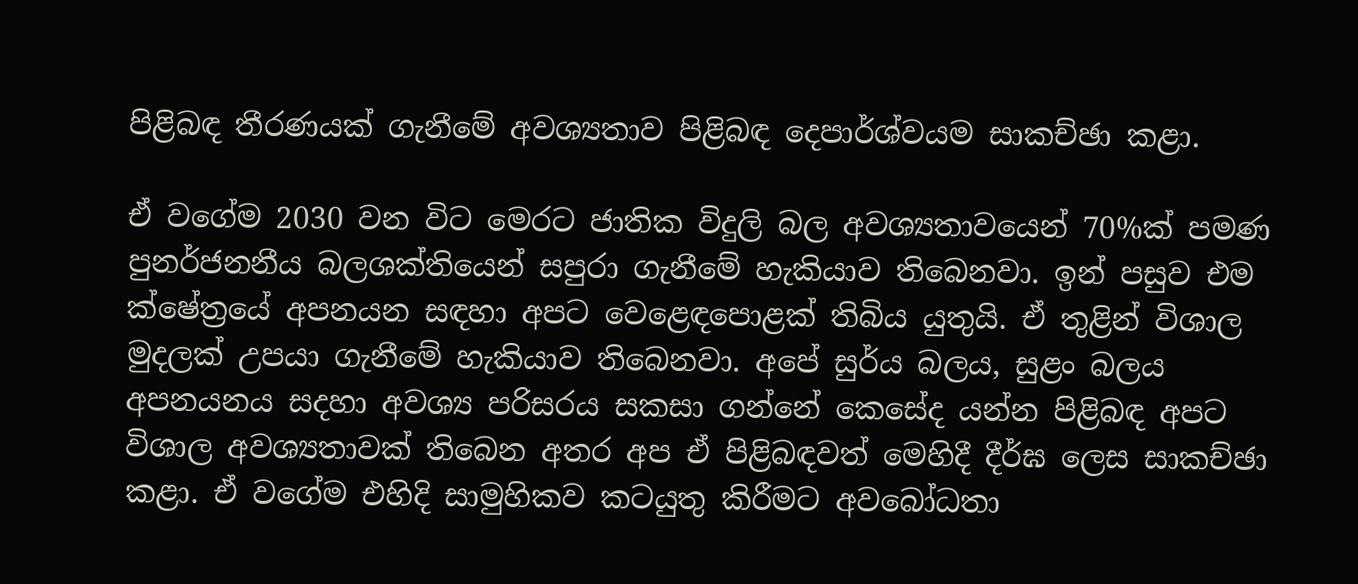පිළිබඳ තීරණයක් ගැනීමේ අවශ්‍යතාව පිළිබඳ දෙපාර්ශ්වයම සාකච්ඡා කළා.

ඒ වගේම 2030 වන විට මෙරට ජාතික විදුලි බල අවශ්‍යතාවයෙන් 70%ක් පමණ පුනර්ජනනීය බලශක්තියෙන් සපුරා ගැනීමේ හැකියාව තිබෙනවා. ඉන් පසුව එම ක්ෂේත්‍රයේ අපනයන සඳහා අපට වෙළෙඳපොළක් තිබිය යුතුයි. ඒ තුළින් විශාල මුදලක් උපයා ගැනීමේ හැකියාව තිබෙනවා. අපේ සුර්ය බලය, සුළං බලය අපනයනය සදහා අවශ්‍ය පරිසරය සකසා ගන්නේ කෙසේද යන්න පිළිබඳ අපට විශාල අවශ්‍යතාවක් තිබෙන අතර අප ඒ පිළිබඳවත් මෙහිදී දීර්ඝ ලෙස සාකච්ඡා කළා. ඒ වගේම එහිදි සාමුහිකව කටයුතු කිරීමට අවබෝධතා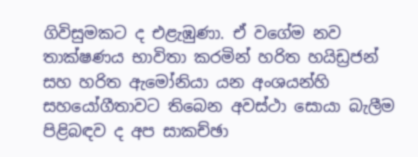ගිවිසුමකට ද එළැඹුණා. ඒ වගේම නව තාක්ෂණය භාවිතා කරමින් හරිත හයිඩ්‍රජන් සහ හරිත ඇමෝනියා යන අංශයන්හි සහයෝගීතාවට තිබෙන අවස්ථා සොයා බැලීම පිළිබඳව ද අප සාකච්ඡා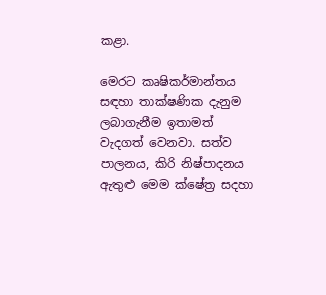කළා.

මෙරට කෘෂිකර්මාන්තය සඳහා තාක්ෂණික දැනුම ලබාගැනීම ඉතාමත් වැදගත් වෙනවා. සත්ව පාලනය, කිරි නිෂ්පාදනය ඇතුළු මෙම ක්ෂේත්‍ර සදහා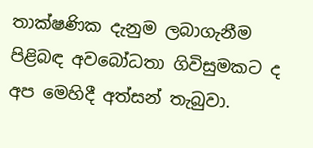තාක්ෂණික දැනුම ලබාගැනීම පිළිබඳ අවබෝධතා ගිවිසුමකට ද අප මෙහිදී අත්සන් තැබුවා.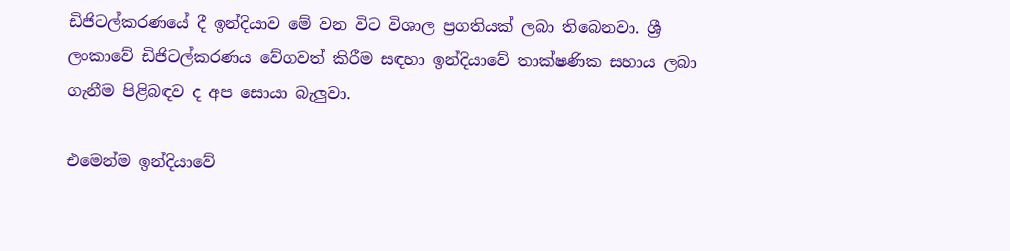ඩිජිටල්කරණයේ දී ඉන්දියාව මේ වන විට විශාල ප්‍රගතියක් ලබා තිබෙනවා. ශ්‍රී ලංකාවේ ඩිජිටල්කරණය වේගවත් කිරීම සඳහා ඉන්දියාවේ තාක්ෂණික සහාය ලබා ගැනීම පිළිබඳව ද අප සොයා බැලුවා.

එමෙන්ම ඉන්දියාවේ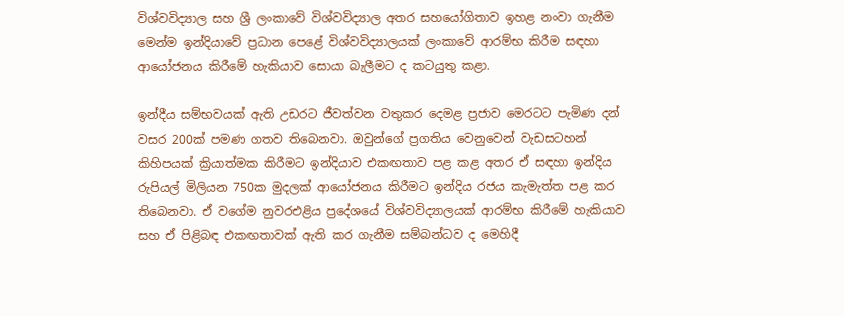විශ්වවිද්‍යාල සහ ශ්‍රී ලංකාවේ විශ්වවිද්‍යාල අතර සහයෝගිතාව ඉහළ නංවා ගැනීම මෙන්ම ඉන්දියාවේ ප්‍රධාන පෙළේ විශ්වවිද්‍යාලයක් ලංකාවේ ආරම්භ කිරීම සඳහා ආයෝජනය කිරීමේ හැකියාව සොයා බැලීමට ද කටයුතු කළා.

ඉන්දීය සම්භවයක් ඇති උඩරට ජීවත්වන වතුකර දෙමළ ප්‍රජාව මෙරටට පැමිණ දන් වසර 200ක් පමණ ගතව තිබෙනවා. ඔවුන්ගේ ප්‍රගතිය වෙනුවෙන් වැඩසටහන් කිහිපයක් ක්‍රියාත්මක කිරීමට ඉන්දියාව එකඟතාව පළ කළ අතර ඒ සඳහා ඉන්දිය රුපියල් මිලියන 750ක මුදලක් ආයෝජනය කිරීමට ඉන්දිය රජය කැමැත්ත පළ කර තිබෙනවා. ඒ වගේම නුවරඑළිය ප්‍රදේශයේ විශ්වවිද්‍යාලයක් ආරම්භ කිරීමේ හැකියාව සහ ඒ පිළිබඳ එකඟතාවක් ඇති කර ගැනීම සම්බන්ධව ද මෙහිදී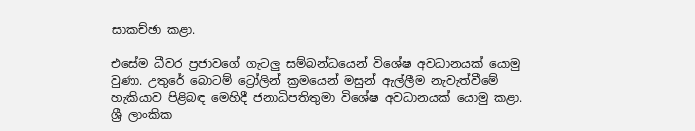සාකච්ඡා කළා.

එසේම ධීවර ප්‍රජාවගේ ගැටලු සම්බන්ධයෙන් විශේෂ අවධානයක් යොමු වුණා. උතුරේ බොටම් ට්‍රෝලින් ක්‍රමයෙන් මසුන් ඇල්ලීම නැවැත්වීමේ හැකියාව පිළිබඳ මෙහිදී ජනාධිපතිතුමා විශේෂ අවධානයක් යොමු කළා. ශ්‍රී ලාංකික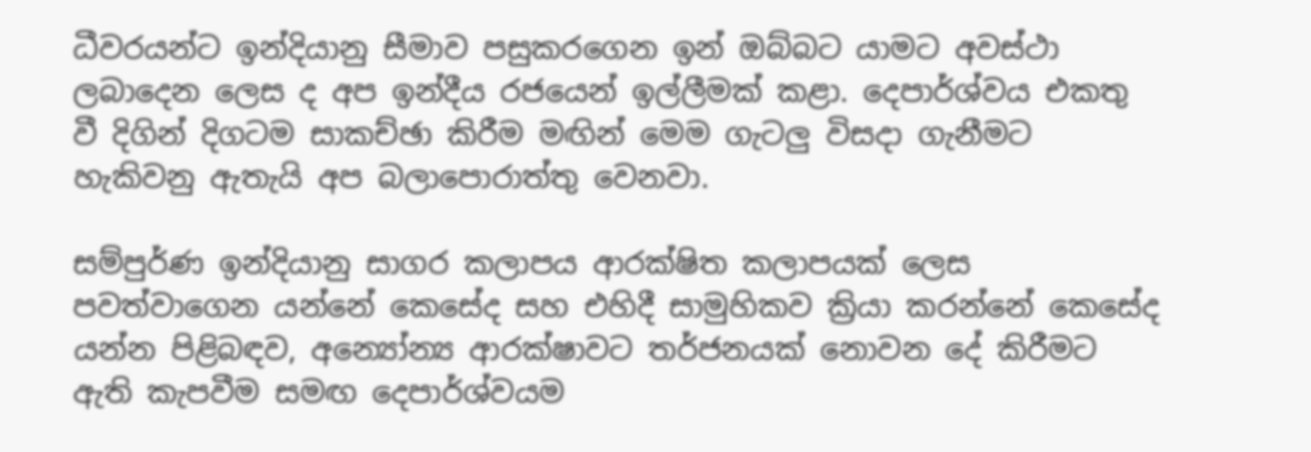ධීවරයන්ට ඉන්දියානු සීමාව පසුකරගෙන ඉන් ඔබ්බට යාමට අවස්ථා ලබාදෙන ලෙස ද අප ඉන්දීය රජයෙන් ඉල්ලීමක් කළා. දෙපාර්ශ්වය එකතු වී දිගින් දිගටම සාකච්ඡා කිරීම මඟින් මෙම ගැටලු විසදා ගැනීමට හැකිවනු ඇතැයි අප බලාපොරාත්තු වෙනවා.

සම්පුර්ණ ඉන්දියානු සාගර කලාපය ආරක්ෂිත කලාපයක් ලෙස පවත්වාගෙන යන්නේ කෙසේද සහ එහිදී සාමුහිකව ක්‍රියා කරන්නේ කෙසේද යන්න පිළිබඳව, අන්‍යෝන්‍ය ආරක්ෂාවට තර්ජනයක් නොවන දේ කිරීමට ඇති කැපවීම සමඟ දෙපාර්ශ්වයම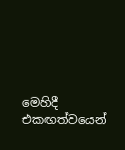මෙහිදී එකඟත්වයෙන්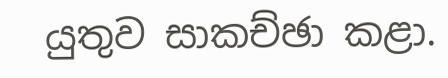යුතුව සාකච්ඡා කළා.